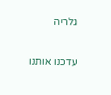גלריה

עדכנו אותנו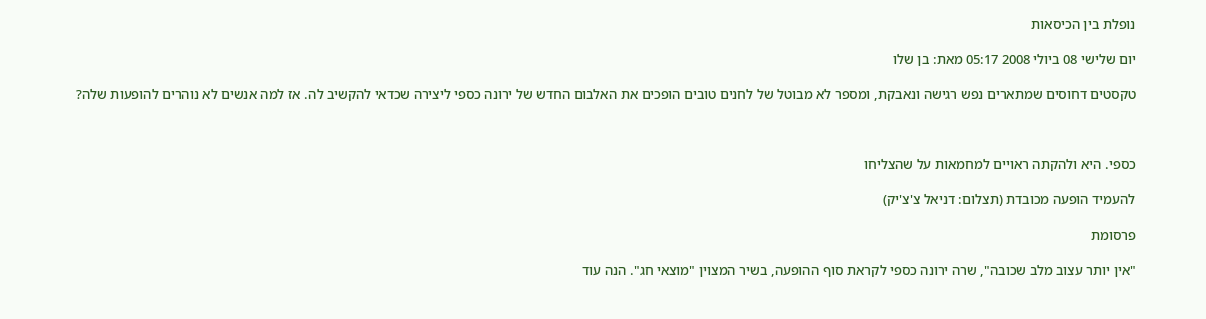נופלת בין הכיסאות

יום שלישי 08 ביולי 2008 05:17 מאת: בן שלו

טקסטים דחוסים שמתארים נפש רגישה ונאבקת, ומספר לא מבוטל של לחנים טובים הופכים את האלבום החדש של ירונה כספי ליצירה שכדאי להקשיב לה. אז למה אנשים לא נוהרים להופעות שלה?



כספי. היא ולהקתה ראויים למחמאות על שהצליחו

להעמיד הופעה מכובדת (תצלום: דניאל צ'צ'יק)

פרסומת

"אין יותר עצוב מלב שכובה", שרה ירונה כספי לקראת סוף ההופעה, בשיר המצוין "מוצאי חג". הנה עוד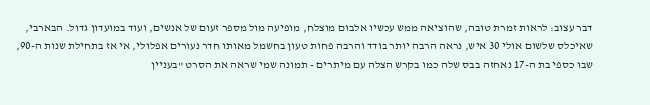דבר עצוב: לראות זמרת טובה, שהוציאה ממש עכשיו אלבום מוצלח, מופיעה מול מספר זעום של אנשים, ועוד במועדון גדול. הבארבי, שאיכלס שלשום אולי 30 איש, נראה הרבה יותר בודד והרבה פחות טעון בחשמל מאותו חדר נעורים אפלולי, אי אז בתחילת שנות ה-90, שבו כספי בת ה-17 נאחזה בבס שלה כמו בקרש הצלה עם מיתרים - תמונה שמי שראה את הסרט "בעניין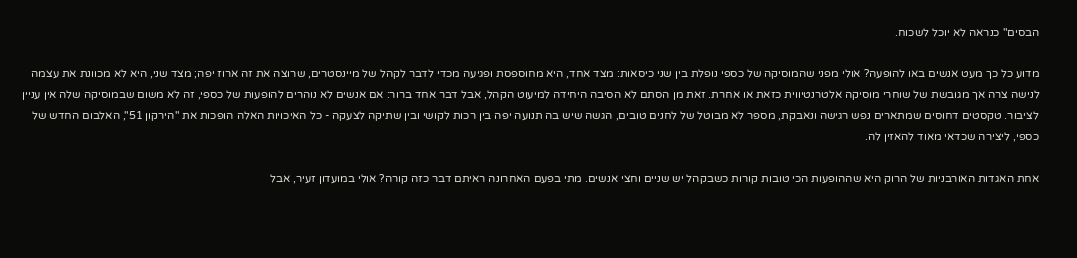הבסים" כנראה לא יוכל לשכוח.

מדוע כל כך מעט אנשים באו להופעה? אולי מפני שהמוסיקה של כספי נופלת בין שני כיסאות: מצד אחד, היא מחוספסת ופגיעה מכדי לדבר לקהל של מיינסטרים, שרוצה את זה ארוז יפה; מצד שני, היא לא מכוונת את עצמה לנישה צרה אך מגובשת של שוחרי מוסיקה אלטרנטיווית כזאת או אחרת. זאת מן הסתם לא הסיבה היחידה למיעוט הקהל, אבל דבר אחד ברור: אם אנשים לא נוהרים להופעות של כספי, זה לא משום שבמוסיקה שלה אין עניין לציבור. טקסטים דחוסים שמתארים נפש רגישה ונאבקת, מספר לא מבוטל של לחנים טובים, הגשה שיש בה תנועה יפה בין רכות לקושי ובין שתיקה לצעקה - כל האיכויות האלה הופכות את "הירקון 51", האלבום החדש של כספי, ליצירה שכדאי מאוד להאזין לה.

אחת האגדות האורבניות של הרוק היא שההופעות הכי טובות קורות כשבקהל יש שניים וחצי אנשים. מתי בפעם האחרונה ראיתם דבר כזה קורה? אולי במועדון זעיר, אבל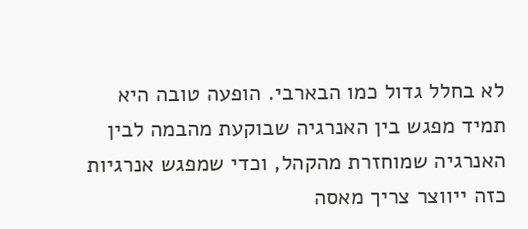לא בחלל גדול כמו הבארבי. הופעה טובה היא תמיד מפגש בין האנרגיה שבוקעת מהבמה לבין האנרגיה שמוחזרת מהקהל, וכדי שמפגש אנרגיות כזה ייווצר צריך מאסה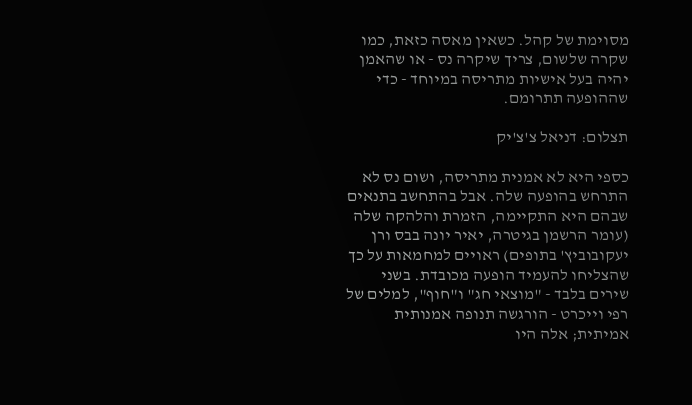מסוימת של קהל. כשאין מאסה כזאת, כמו שקרה שלשום, צריך שיקרה נס - או שהאמן יהיה בעל אישיות מתריסה במיוחד - כדי שההופעה תתרומם.

תצלום: דניאל צ'צ'יק

כספי היא לא אמנית מתריסה, ושום נס לא התרחש בהופעה שלה. אבל בהתחשב בתנאים שבהם היא התקיימה, הזמרת והלהקה שלה (עומר הרשמן בגיטרה, יאיר יונה בבס ורן יעקובוביץ' בתופים) ראויים למחמאות על כך שהצליחו להעמיד הופעה מכובדת. בשני שירים בלבד - "מוצאי חג" ו"חוף", למלים של רפי וייכרט - הורגשה תנופה אמנותית אמיתית; אלה היו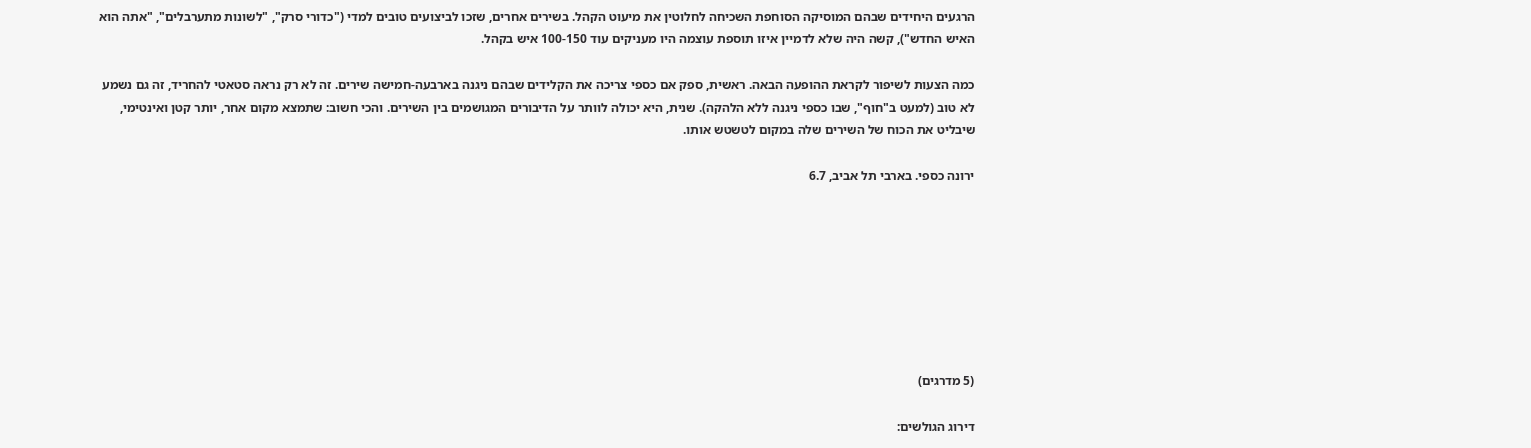הרגעים היחידים שבהם המוסיקה הסוחפת השכיחה לחלוטין את מיעוט הקהל. בשירים אחרים, שזכו לביצועים טובים למדי ("כדורי סרק", "לשונות מתערבלים", "אתה הוא האיש החדש"), קשה היה שלא לדמיין איזו תוספת עוצמה היו מעניקים עוד 100-150 איש בקהל.

כמה הצעות לשיפור לקראת ההופעה הבאה. ראשית, ספק אם כספי צריכה את הקלידים שבהם ניגנה בארבעה-חמישה שירים. זה לא רק נראה סטאטי להחריד, זה גם נשמע לא טוב (למעט ב"חוף", שבו כספי ניגנה ללא הלהקה). שנית, היא יכולה לוותר על הדיבורים המגושמים בין השירים. והכי חשוב: שתמצא מקום אחר, יותר קטן ואינטימי, שיבליט את הכוח של השירים שלה במקום לטשטש אותו.

ירונה כספי. בארבי תל אביב, 6.7








(5 מדרגים)

דירוג הגולשים: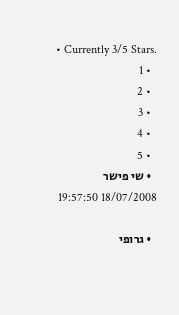• Currently 3/5 Stars.
  • 1
  • 2
  • 3
  • 4
  • 5
  • שי פישר 18/07/2008 19:57:50

  • גרופי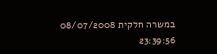במשרה חלקית 08/07/2008 23:39:56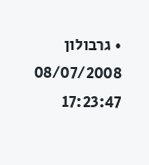• גרבולון 08/07/2008 17:23:47